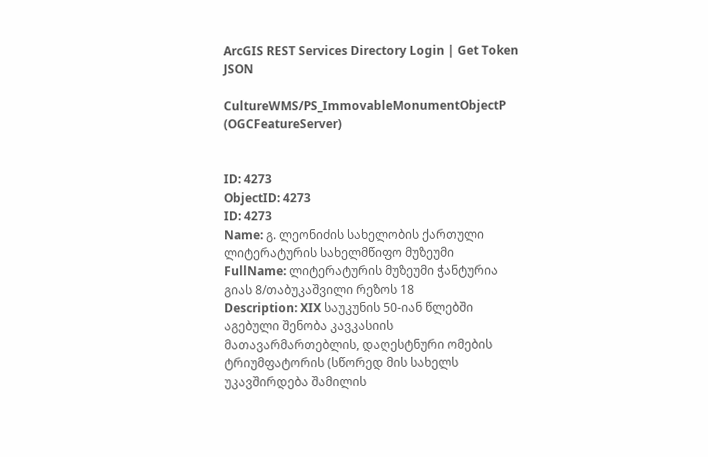ArcGIS REST Services Directory Login | Get Token
JSON

CultureWMS/PS_ImmovableMonumentObjectP (OGCFeatureServer)


ID: 4273
ObjectID: 4273
ID: 4273
Name: გ. ლეონიძის სახელობის ქართული ლიტერატურის სახელმწიფო მუზეუმი
FullName: ლიტერატურის მუზეუმი ჭანტურია გიას 8/თაბუკაშვილი რეზოს 18
Description: XIX საუკუნის 50-იან წლებში აგებული შენობა კავკასიის მათავარმართებლის, დაღესტნური ომების ტრიუმფატორის (სწორედ მის სახელს უკავშირდება შამილის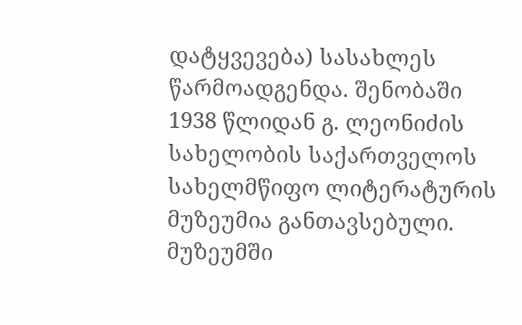დატყვევება) სასახლეს წარმოადგენდა. შენობაში 1938 წლიდან გ. ლეონიძის სახელობის საქართველოს სახელმწიფო ლიტერატურის მუზეუმია განთავსებული. მუზეუმში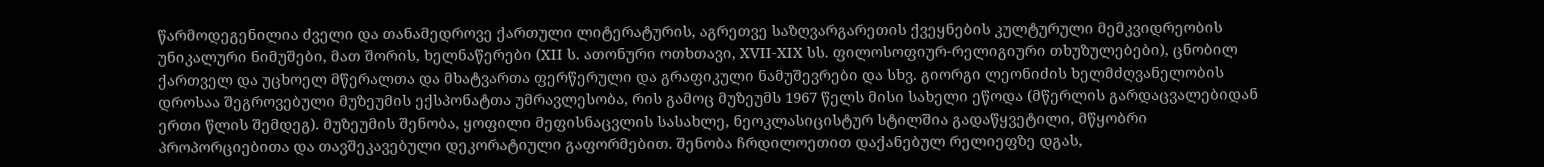წარმოდეგენილია ძველი და თანამედროვე ქართული ლიტერატურის, აგრეთვე საზღვარგარეთის ქვეყნების კულტურული მემკვიდრეობის უნიკალური ნიმუშები, მათ შორის, ხელნაწერები (XII ს. ათონური ოთხთავი, XVII-XIX სს. ფილოსოფიურ-რელიგიური თხუზულებები), ცნობილ ქართველ და უცხოელ მწერალთა და მხატვართა ფერწერული და გრაფიკული ნამუშევრები და სხვ. გიორგი ლეონიძის ხელმძღვანელობის დროსაა შეგროვებული მუზეუმის ექსპონატთა უმრავლესობა, რის გამოც მუზეუმს 1967 წელს მისი სახელი ეწოდა (მწერლის გარდაცვალებიდან ერთი წლის შემდეგ). მუზეუმის შენობა, ყოფილი მეფისნაცვლის სასახლე, ნეოკლასიცისტურ სტილშია გადაწყვეტილი, მწყობრი პროპორციებითა და თავშეკავებული დეკორატიული გაფორმებით. შენობა ჩრდილოეთით დაქანებულ რელიეფზე დგას,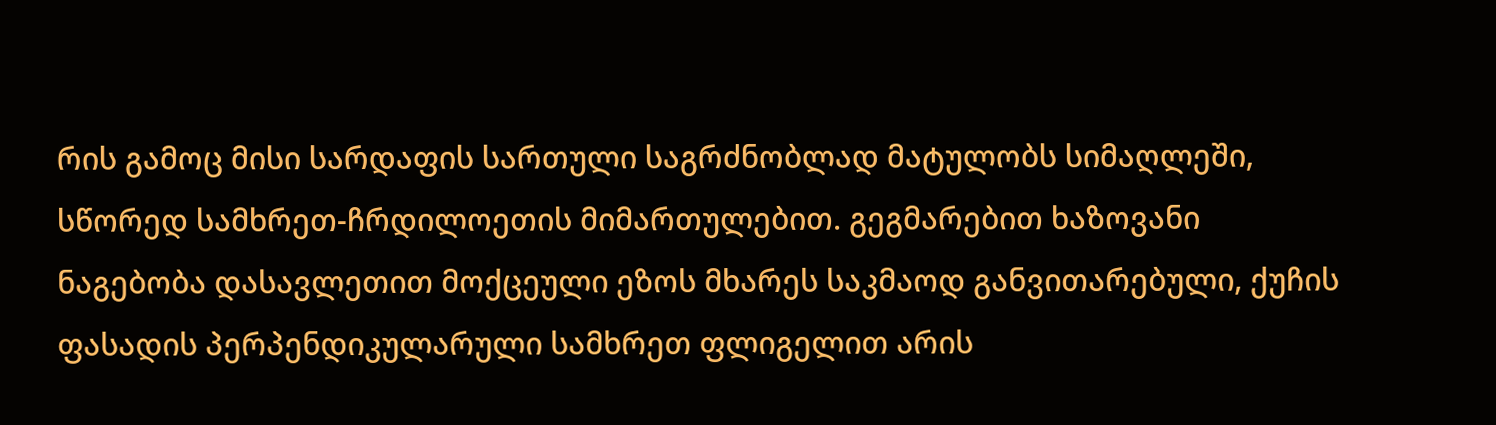რის გამოც მისი სარდაფის სართული საგრძნობლად მატულობს სიმაღლეში, სწორედ სამხრეთ-ჩრდილოეთის მიმართულებით. გეგმარებით ხაზოვანი ნაგებობა დასავლეთით მოქცეული ეზოს მხარეს საკმაოდ განვითარებული, ქუჩის ფასადის პერპენდიკულარული სამხრეთ ფლიგელით არის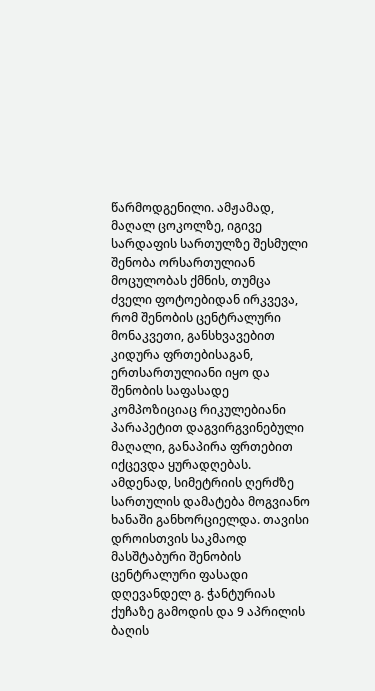წარმოდგენილი. ამჟამად, მაღალ ცოკოლზე, იგივე სარდაფის სართულზე შესმული შენობა ორსართულიან მოცულობას ქმნის, თუმცა ძველი ფოტოებიდან ირკვევა, რომ შენობის ცენტრალური მონაკვეთი, განსხვავებით კიდურა ფრთებისაგან, ერთსართულიანი იყო და შენობის საფასადე კომპოზიციაც რიკულებიანი პარაპეტით დაგვირგვინებული მაღალი, განაპირა ფრთებით იქცევდა ყურადღებას. ამდენად, სიმეტრიის ღერძზე სართულის დამატება მოგვიანო ხანაში განხორციელდა. თავისი დროისთვის საკმაოდ მასშტაბური შენობის ცენტრალური ფასადი დღევანდელ გ. ჭანტურიას ქუჩაზე გამოდის და 9 აპრილის ბაღის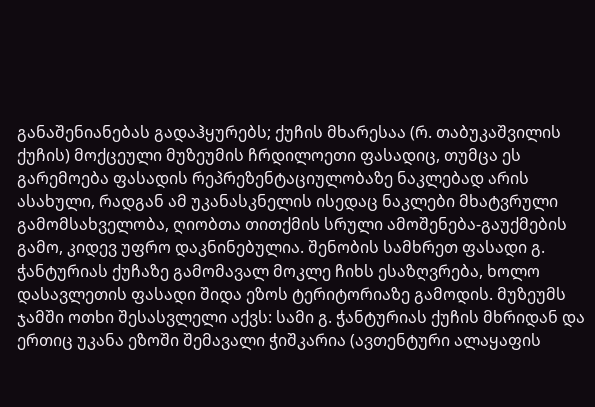განაშენიანებას გადაჰყურებს; ქუჩის მხარესაა (რ. თაბუკაშვილის ქუჩის) მოქცეული მუზეუმის ჩრდილოეთი ფასადიც, თუმცა ეს გარემოება ფასადის რეპრეზენტაციულობაზე ნაკლებად არის ასახული, რადგან ამ უკანასკნელის ისედაც ნაკლები მხატვრული გამომსახველობა, ღიობთა თითქმის სრული ამოშენება-გაუქმების გამო, კიდევ უფრო დაკნინებულია. შენობის სამხრეთ ფასადი გ. ჭანტურიას ქუჩაზე გამომავალ მოკლე ჩიხს ესაზღვრება, ხოლო დასავლეთის ფასადი შიდა ეზოს ტერიტორიაზე გამოდის. მუზეუმს ჯამში ოთხი შესასვლელი აქვს: სამი გ. ჭანტურიას ქუჩის მხრიდან და ერთიც უკანა ეზოში შემავალი ჭიშკარია (ავთენტური ალაყაფის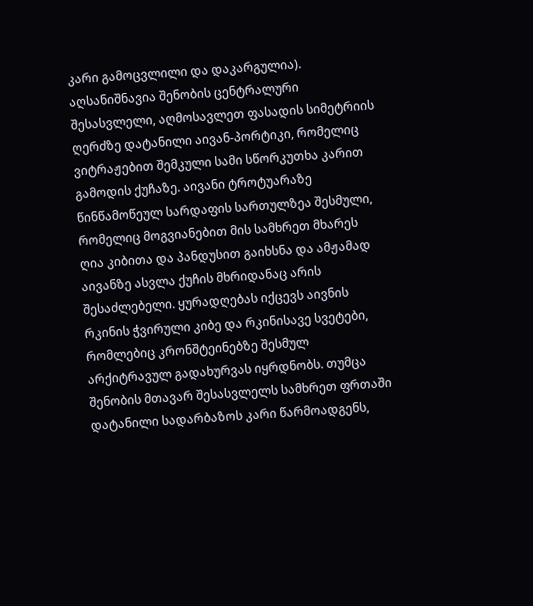კარი გამოცვლილი და დაკარგულია). აღსანიშნავია შენობის ცენტრალური შესასვლელი, აღმოსავლეთ ფასადის სიმეტრიის ღერძზე დატანილი აივან-პორტიკი, რომელიც ვიტრაჟებით შემკული სამი სწორკუთხა კარით გამოდის ქუჩაზე. აივანი ტროტუარაზე წინწამოწეულ სარდაფის სართულზეა შესმული, რომელიც მოგვიანებით მის სამხრეთ მხარეს ღია კიბითა და პანდუსით გაიხსნა და ამჟამად აივანზე ასვლა ქუჩის მხრიდანაც არის შესაძლებელი. ყურადღებას იქცევს აივნის რკინის ჭვირული კიბე და რკინისავე სვეტები, რომლებიც კრონშტეინებზე შესმულ არქიტრავულ გადახურვას იყრდნობს. თუმცა შენობის მთავარ შესასვლელს სამხრეთ ფრთაში დატანილი სადარბაზოს კარი წარმოადგენს,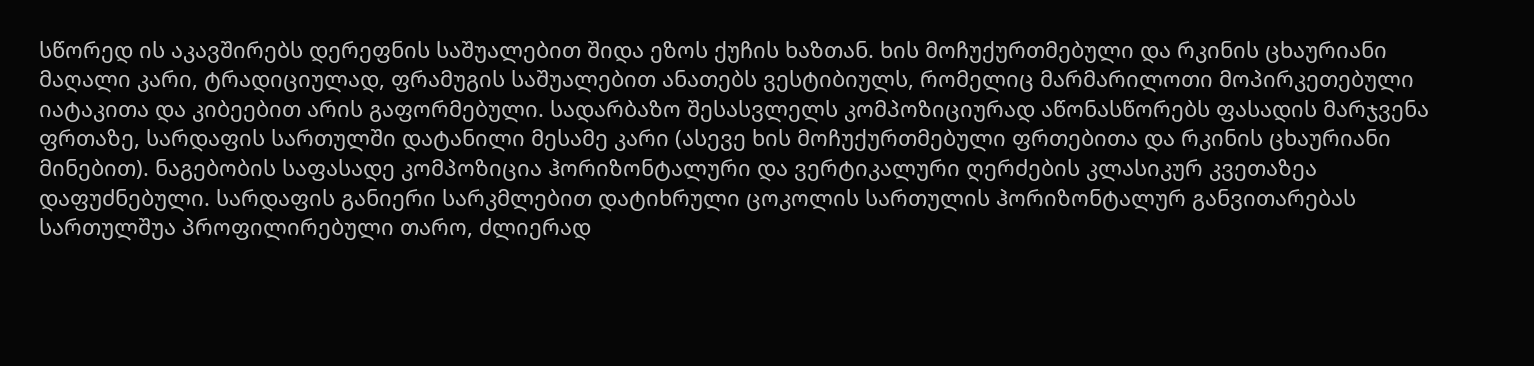სწორედ ის აკავშირებს დერეფნის საშუალებით შიდა ეზოს ქუჩის ხაზთან. ხის მოჩუქურთმებული და რკინის ცხაურიანი მაღალი კარი, ტრადიციულად, ფრამუგის საშუალებით ანათებს ვესტიბიულს, რომელიც მარმარილოთი მოპირკეთებული იატაკითა და კიბეებით არის გაფორმებული. სადარბაზო შესასვლელს კომპოზიციურად აწონასწორებს ფასადის მარჯვენა ფრთაზე, სარდაფის სართულში დატანილი მესამე კარი (ასევე ხის მოჩუქურთმებული ფრთებითა და რკინის ცხაურიანი მინებით). ნაგებობის საფასადე კომპოზიცია ჰორიზონტალური და ვერტიკალური ღერძების კლასიკურ კვეთაზეა დაფუძნებული. სარდაფის განიერი სარკმლებით დატიხრული ცოკოლის სართულის ჰორიზონტალურ განვითარებას სართულშუა პროფილირებული თარო, ძლიერად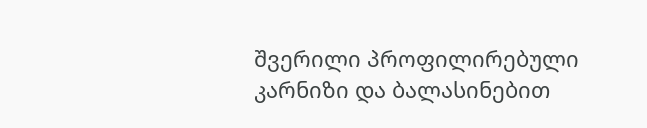შვერილი პროფილირებული კარნიზი და ბალასინებით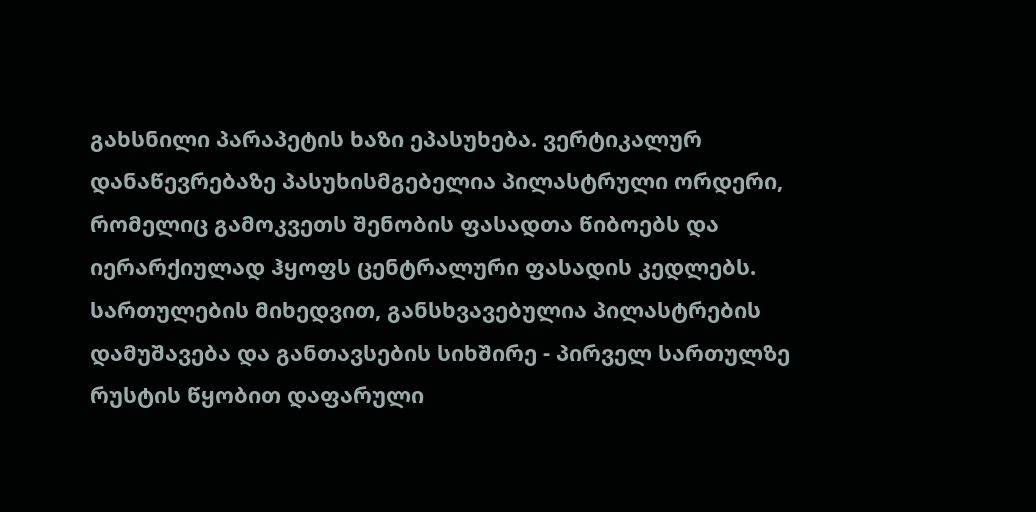გახსნილი პარაპეტის ხაზი ეპასუხება. ვერტიკალურ დანაწევრებაზე პასუხისმგებელია პილასტრული ორდერი, რომელიც გამოკვეთს შენობის ფასადთა წიბოებს და იერარქიულად ჰყოფს ცენტრალური ფასადის კედლებს. სართულების მიხედვით, განსხვავებულია პილასტრების დამუშავება და განთავსების სიხშირე - პირველ სართულზე რუსტის წყობით დაფარული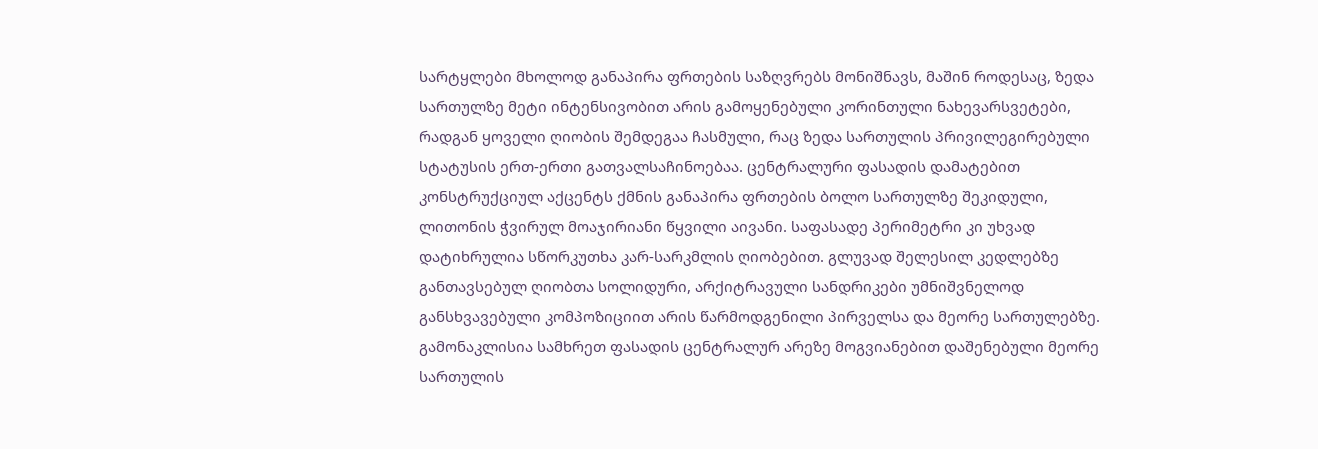სარტყლები მხოლოდ განაპირა ფრთების საზღვრებს მონიშნავს, მაშინ როდესაც, ზედა სართულზე მეტი ინტენსივობით არის გამოყენებული კორინთული ნახევარსვეტები, რადგან ყოველი ღიობის შემდეგაა ჩასმული, რაც ზედა სართულის პრივილეგირებული სტატუსის ერთ-ერთი გათვალსაჩინოებაა. ცენტრალური ფასადის დამატებით კონსტრუქციულ აქცენტს ქმნის განაპირა ფრთების ბოლო სართულზე შეკიდული, ლითონის ჭვირულ მოაჯირიანი წყვილი აივანი. საფასადე პერიმეტრი კი უხვად დატიხრულია სწორკუთხა კარ-სარკმლის ღიობებით. გლუვად შელესილ კედლებზე განთავსებულ ღიობთა სოლიდური, არქიტრავული სანდრიკები უმნიშვნელოდ განსხვავებული კომპოზიციით არის წარმოდგენილი პირველსა და მეორე სართულებზე. გამონაკლისია სამხრეთ ფასადის ცენტრალურ არეზე მოგვიანებით დაშენებული მეორე სართულის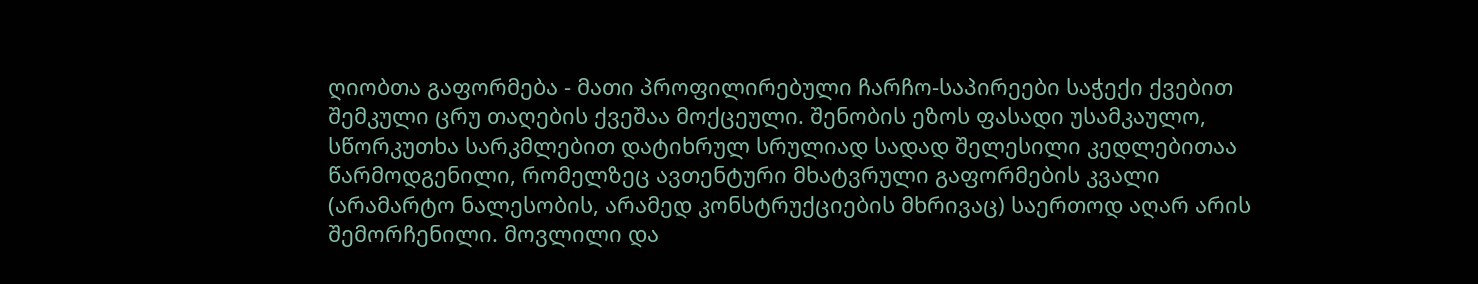ღიობთა გაფორმება - მათი პროფილირებული ჩარჩო-საპირეები საჭექი ქვებით შემკული ცრუ თაღების ქვეშაა მოქცეული. შენობის ეზოს ფასადი უსამკაულო, სწორკუთხა სარკმლებით დატიხრულ სრულიად სადად შელესილი კედლებითაა წარმოდგენილი, რომელზეც ავთენტური მხატვრული გაფორმების კვალი (არამარტო ნალესობის, არამედ კონსტრუქციების მხრივაც) საერთოდ აღარ არის შემორჩენილი. მოვლილი და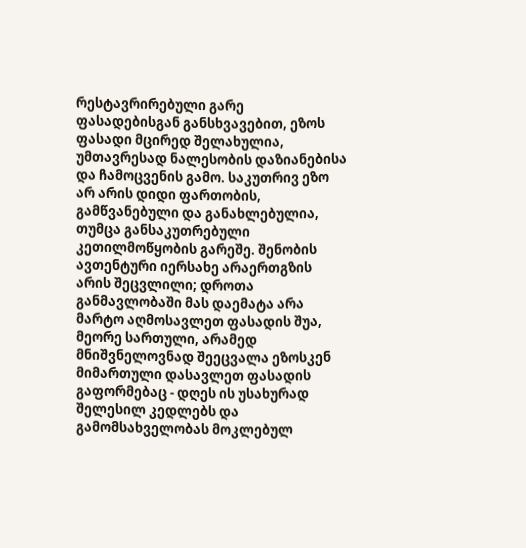რესტავრირებული გარე ფასადებისგან განსხვავებით, ეზოს ფასადი მცირედ შელახულია, უმთავრესად ნალესობის დაზიანებისა და ჩამოცვენის გამო. საკუთრივ ეზო არ არის დიდი ფართობის, გამწვანებული და განახლებულია, თუმცა განსაკუთრებული კეთილმოწყობის გარეშე. შენობის ავთენტური იერსახე არაერთგზის არის შეცვლილი; დროთა განმავლობაში მას დაემატა არა მარტო აღმოსავლეთ ფასადის შუა, მეორე სართული, არამედ მნიშვნელოვნად შეეცვალა ეზოსკენ მიმართული დასავლეთ ფასადის გაფორმებაც - დღეს ის უსახურად შელესილ კედლებს და გამომსახველობას მოკლებულ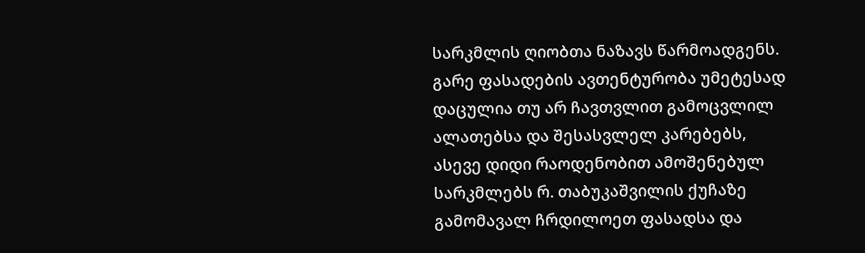სარკმლის ღიობთა ნაზავს წარმოადგენს. გარე ფასადების ავთენტურობა უმეტესად დაცულია თუ არ ჩავთვლით გამოცვლილ ალათებსა და შესასვლელ კარებებს, ასევე დიდი რაოდენობით ამოშენებულ სარკმლებს რ. თაბუკაშვილის ქუჩაზე გამომავალ ჩრდილოეთ ფასადსა და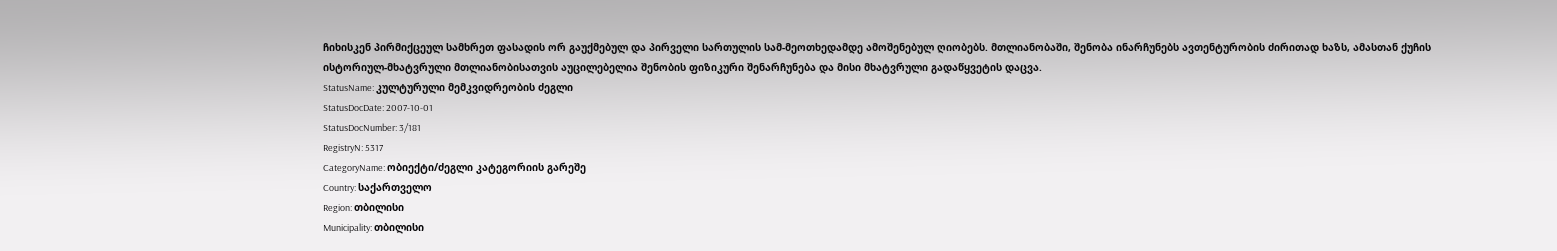ჩიხისკენ პირმიქცეულ სამხრეთ ფასადის ორ გაუქმებულ და პირველი სართულის სამ-მეოთხედამდე ამოშენებულ ღიობებს. მთლიანობაში, შენობა ინარჩუნებს ავთენტურობის ძირითად ხაზს, ამასთან ქუჩის ისტორიულ-მხატვრული მთლიანობისათვის აუცილებელია შენობის ფიზიკური შენარჩუნება და მისი მხატვრული გადაწყვეტის დაცვა.
StatusName: კულტურული მემკვიდრეობის ძეგლი
StatusDocDate: 2007-10-01
StatusDocNumber: 3/181
RegistryN: 5317
CategoryName: ობიექტი/ძეგლი კატეგორიის გარეშე
Country: საქართველო
Region: თბილისი
Municipality: თბილისი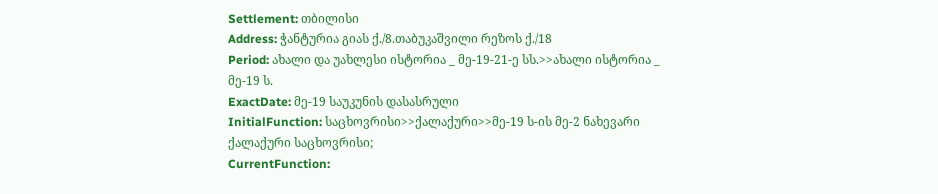Settlement: თბილისი
Address: ჭანტურია გიას ქ./8.თაბუკაშვილი რეზოს ქ./18
Period: ახალი და უახლესი ისტორია _ მე-19-21-ე სს.>>ახალი ისტორია _ მე-19 ს.
ExactDate: მე-19 საუკუნის დასასრული
InitialFunction: საცხოვრისი>>ქალაქური>>მე-19 ს-ის მე-2 ნახევარი ქალაქური საცხოვრისი;
CurrentFunction: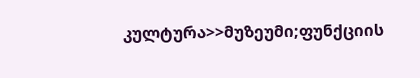კულტურა>>მუზეუმი;ფუნქციის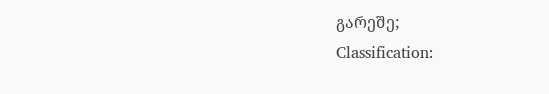გარეშე;
Classification: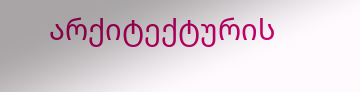არქიტექტურის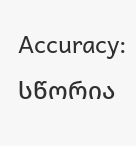Accuracy: სწორია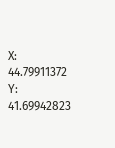X: 44.79911372
Y: 41.69942823